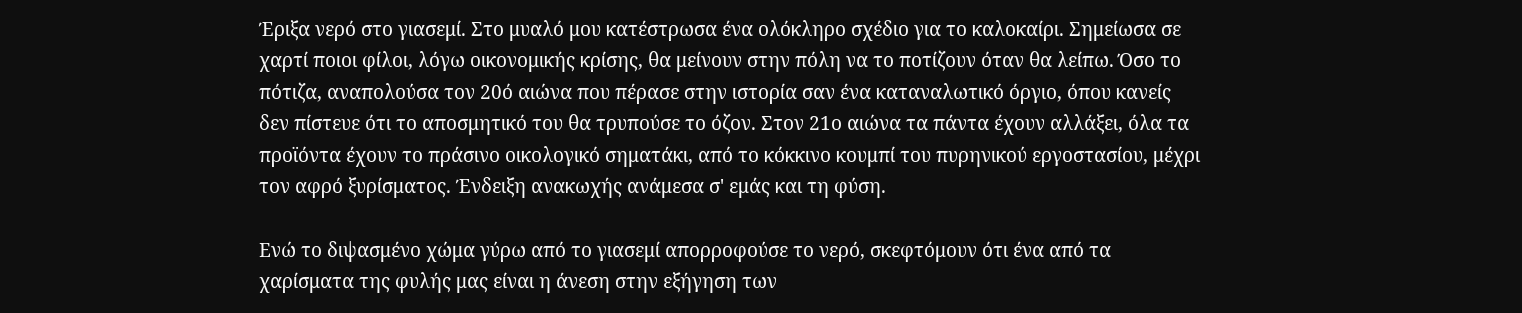Έριξα νερό στο γιασεμί. Στο μυαλό μου κατέστρωσα ένα ολόκληρο σχέδιο για το καλοκαίρι. Σημείωσα σε χαρτί ποιοι φίλοι, λόγω οικονομικής κρίσης, θα μείνουν στην πόλη να το ποτίζουν όταν θα λείπω. Όσο το πότιζα, αναπολούσα τον 20ό αιώνα που πέρασε στην ιστορία σαν ένα καταναλωτικό όργιο, όπου κανείς δεν πίστευε ότι το αποσμητικό του θα τρυπούσε το όζον. Στον 21ο αιώνα τα πάντα έχουν αλλάξει, όλα τα προϊόντα έχουν το πράσινο οικολογικό σηματάκι, από το κόκκινο κουμπί του πυρηνικού εργοστασίου, μέχρι τον αφρό ξυρίσματος. Ένδειξη ανακωχής ανάμεσα σ' εμάς και τη φύση.

Ενώ το διψασμένο χώμα γύρω από το γιασεμί απορροφούσε το νερό, σκεφτόμουν ότι ένα από τα χαρίσματα της φυλής μας είναι η άνεση στην εξήγηση των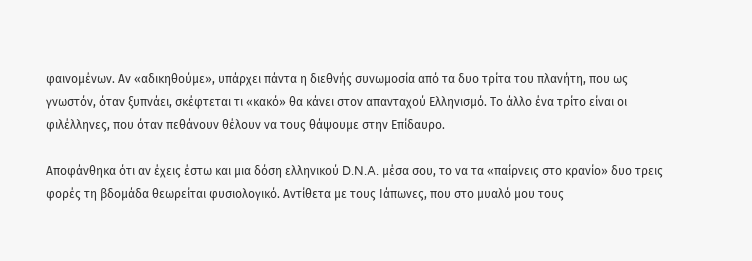φαινομένων. Αν «αδικηθούμε», υπάρχει πάντα η διεθνής συνωμοσία από τα δυο τρίτα του πλανήτη, που ως γνωστόν, όταν ξυπνάει, σκέφτεται τι «κακό» θα κάνει στον απανταχού Ελληνισμό. Το άλλο ένα τρίτο είναι οι φιλέλληνες, που όταν πεθάνουν θέλουν να τους θάψουμε στην Επίδαυρο.

Αποφάνθηκα ότι αν έχεις έστω και μια δόση ελληνικού D.N.A. μέσα σου, το να τα «παίρνεις στο κρανίο» δυο τρεις φορές τη βδομάδα θεωρείται φυσιολογικό. Αντίθετα με τους Ιάπωνες, που στο μυαλό μου τους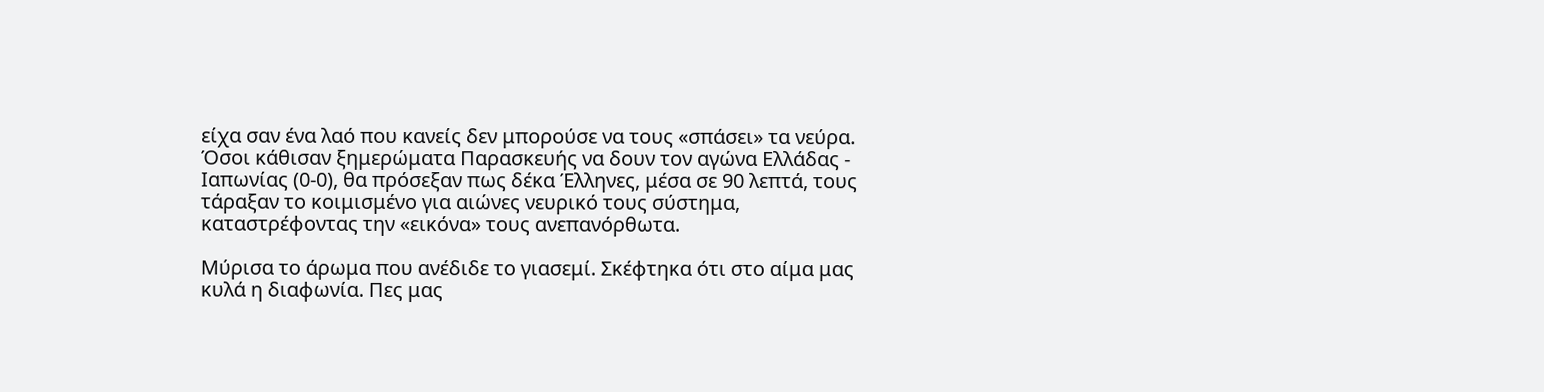είχα σαν ένα λαό που κανείς δεν μπορούσε να τους «σπάσει» τα νεύρα. Όσοι κάθισαν ξημερώματα Παρασκευής να δουν τον αγώνα Ελλάδας - Ιαπωνίας (0-0), θα πρόσεξαν πως δέκα Έλληνες, μέσα σε 90 λεπτά, τους τάραξαν το κοιμισμένο για αιώνες νευρικό τους σύστημα, καταστρέφοντας την «εικόνα» τους ανεπανόρθωτα.

Μύρισα το άρωμα που ανέδιδε το γιασεμί. Σκέφτηκα ότι στο αίμα μας κυλά η διαφωνία. Πες μας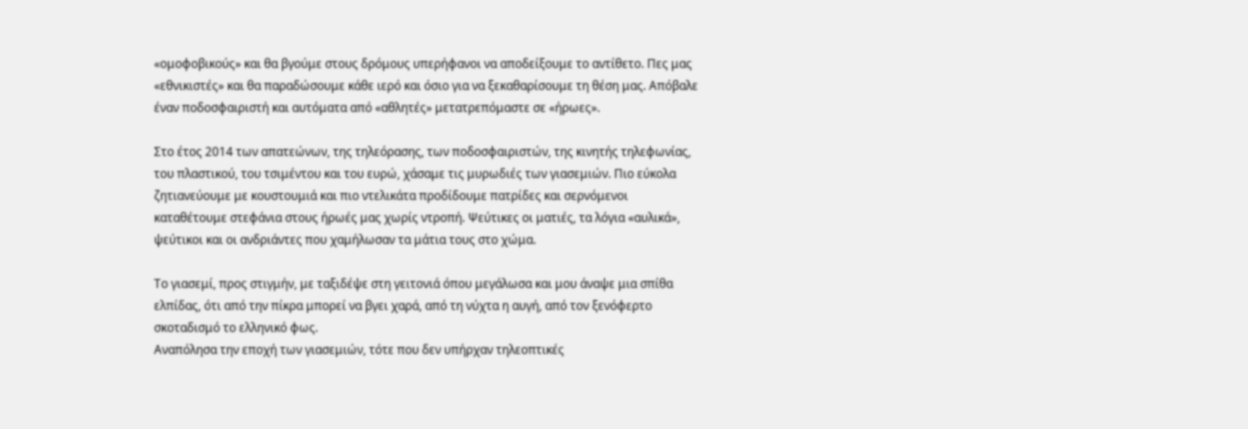«ομοφοβικούς» και θα βγούμε στους δρόμους υπερήφανοι να αποδείξουμε το αντίθετο. Πες μας «εθνικιστές» και θα παραδώσουμε κάθε ιερό και όσιο για να ξεκαθαρίσουμε τη θέση μας. Απόβαλε έναν ποδοσφαιριστή και αυτόματα από «αθλητές» μετατρεπόμαστε σε «ήρωες».

Στο έτος 2014 των απατεώνων, της τηλεόρασης, των ποδοσφαιριστών, της κινητής τηλεφωνίας, του πλαστικού, του τσιμέντου και του ευρώ, χάσαμε τις μυρωδιές των γιασεμιών. Πιο εύκολα ζητιανεύουμε με κουστουμιά και πιο ντελικάτα προδίδουμε πατρίδες και σερνόμενοι καταθέτουμε στεφάνια στους ήρωές μας χωρίς ντροπή. Ψεύτικες οι ματιές, τα λόγια «αυλικά», ψεύτικοι και οι ανδριάντες που χαμήλωσαν τα μάτια τους στο χώμα.

Το γιασεμί, προς στιγμήν, με ταξιδέψε στη γειτονιά όπου μεγάλωσα και μου άναψε μια σπίθα ελπίδας, ότι από την πίκρα μπορεί να βγει χαρά, από τη νύχτα η αυγή, από τον ξενόφερτο σκοταδισμό το ελληνικό φως.
Αναπόλησα την εποχή των γιασεμιών, τότε που δεν υπήρχαν τηλεοπτικές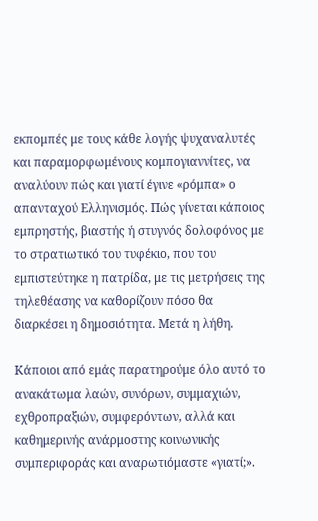εκπομπές με τους κάθε λογής ψυχαναλυτές και παραμορφωμένους κομπογιαννίτες, να αναλύουν πώς και γιατί έγινε «ρόμπα» ο απανταχού Ελληνισμός. Πώς γίνεται κάποιος εμπρηστής, βιαστής ή στυγνός δολοφόνος με το στρατιωτικό του τυφέκιο, που του εμπιστεύτηκε η πατρίδα, με τις μετρήσεις της τηλεθέασης να καθορίζουν πόσο θα διαρκέσει η δημοσιότητα. Μετά η λήθη.

Κάποιοι από εμάς παρατηρούμε όλο αυτό το ανακάτωμα λαών, συνόρων, συμμαχιών, εχθροπραξιών, συμφερόντων, αλλά και καθημερινής ανάρμοστης κοινωνικής συμπεριφοράς και αναρωτιόμαστε «γιατί;».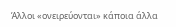Άλλοι «ονειρεύονται» κάποια άλλα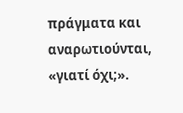πράγματα και αναρωτιούνται, «γιατί όχι;».